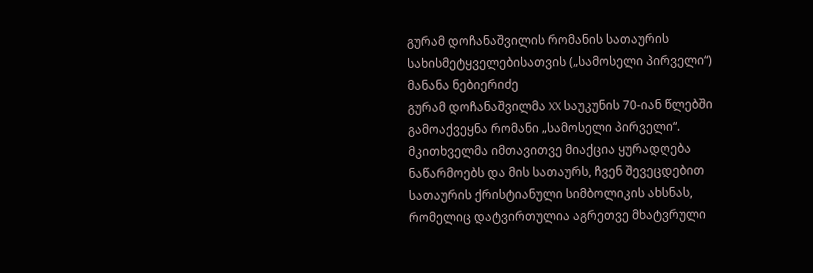გურამ დოჩანაშვილის რომანის სათაურის სახისმეტყველებისათვის („სამოსელი პირველი“)
მანანა ნებიერიძე
გურამ დოჩანაშვილმა XX საუკუნის 70-იან წლებში გამოაქვეყნა რომანი „სამოსელი პირველი“. მკითხველმა იმთავითვე მიაქცია ყურადღება ნაწარმოებს და მის სათაურს, ჩვენ შევეცდებით სათაურის ქრისტიანული სიმბოლიკის ახსნას, რომელიც დატვირთულია აგრეთვე მხატვრული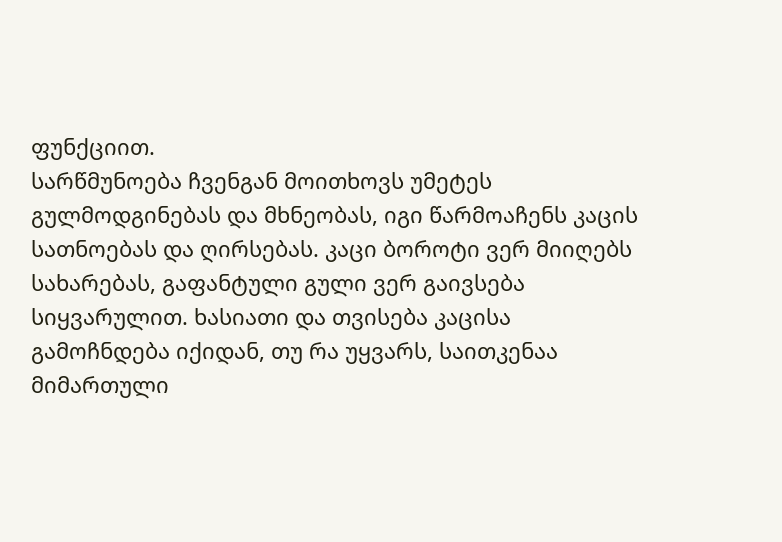ფუნქციით.
სარწმუნოება ჩვენგან მოითხოვს უმეტეს გულმოდგინებას და მხნეობას, იგი წარმოაჩენს კაცის სათნოებას და ღირსებას. კაცი ბოროტი ვერ მიიღებს სახარებას, გაფანტული გული ვერ გაივსება სიყვარულით. ხასიათი და თვისება კაცისა გამოჩნდება იქიდან, თუ რა უყვარს, საითკენაა მიმართული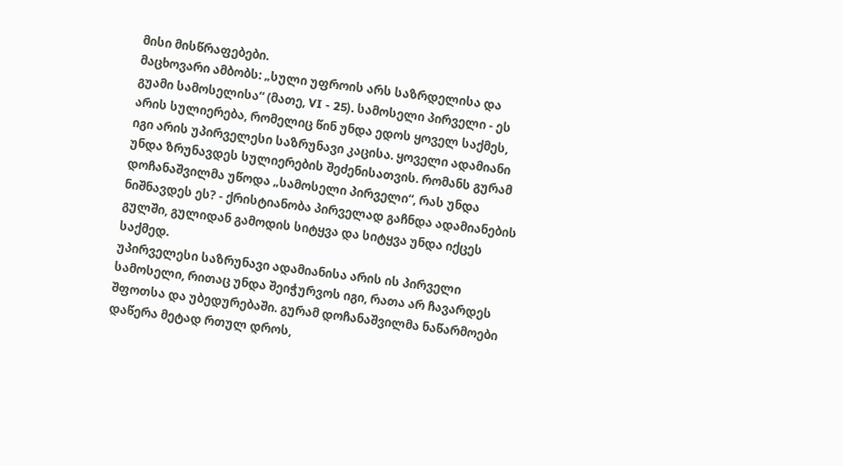მისი მისწრაფებები.
მაცხოვარი ამბობს: „სული უფროის არს საზრდელისა და გუამი სამოსელისა“ (მათე, VI - 25). სამოსელი პირველი - ეს არის სულიერება, რომელიც წინ უნდა ედოს ყოველ საქმეს, იგი არის უპირველესი საზრუნავი კაცისა. ყოველი ადამიანი უნდა ზრუნავდეს სულიერების შეძენისათვის. რომანს გურამ დოჩანაშვილმა უწოდა „სამოსელი პირველი“, რას უნდა ნიშნავდეს ეს? - ქრისტიანობა პირველად გაჩნდა ადამიანების გულში, გულიდან გამოდის სიტყვა და სიტყვა უნდა იქცეს საქმედ.
უპირველესი საზრუნავი ადამიანისა არის ის პირველი სამოსელი, რითაც უნდა შეიჭურვოს იგი, რათა არ ჩავარდეს შფოთსა და უბედურებაში. გურამ დოჩანაშვილმა ნაწარმოები დაწერა მეტად რთულ დროს,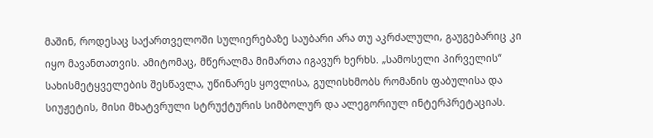მაშინ, როდესაც საქართველოში სულიერებაზე საუბარი არა თუ აკრძალული, გაუგებარიც კი იყო მავანთათვის. ამიტომაც, მწერალმა მიმართა იგავურ ხერხს. „სამოსელი პირველის“ სახისმეტყველების შესწავლა, უწინარეს ყოვლისა, გულისხმობს რომანის ფაბულისა და სიუჟეტის, მისი მხატვრული სტრუქტურის სიმბოლურ და ალეგორიულ ინტერპრეტაციას.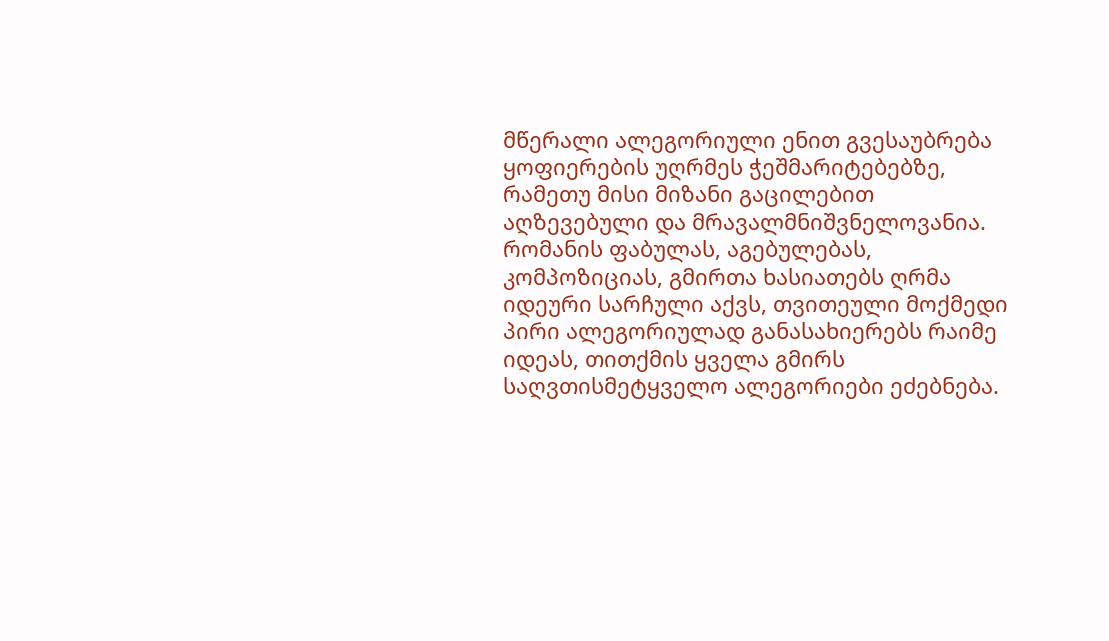მწერალი ალეგორიული ენით გვესაუბრება ყოფიერების უღრმეს ჭეშმარიტებებზე, რამეთუ მისი მიზანი გაცილებით აღზევებული და მრავალმნიშვნელოვანია.
რომანის ფაბულას, აგებულებას, კომპოზიციას, გმირთა ხასიათებს ღრმა იდეური სარჩული აქვს, თვითეული მოქმედი პირი ალეგორიულად განასახიერებს რაიმე იდეას, თითქმის ყველა გმირს საღვთისმეტყველო ალეგორიები ეძებნება.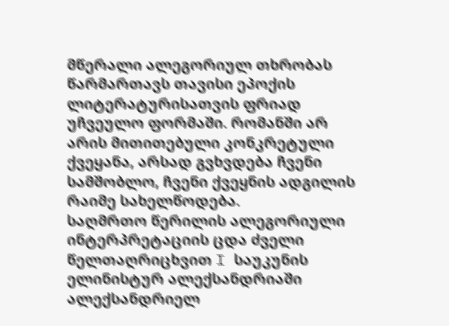მწერალი ალეგორიულ თხრობას წარმართავს თავისი ეპოქის ლიტერატურისათვის ფრიად უჩვეულო ფორმაში. რომანში არ არის მითითებული კონკრეტული ქვეყანა, არსად გვხვდება ჩვენი სამშობლო, ჩვენი ქვეყნის ადგილის რაიმე სახელწოდება.
საღმრთო წერილის ალეგორიული ინტერპრეტაციის ცდა ძველი წელთაღრიცხვით I საუკუნის ელინისტურ ალექსანდრიაში ალექსანდრიელ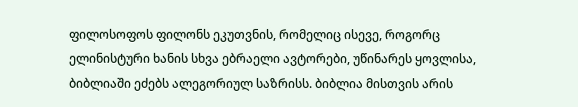ფილოსოფოს ფილონს ეკუთვნის, რომელიც ისევე, როგორც ელინისტური ხანის სხვა ებრაელი ავტორები, უწინარეს ყოვლისა, ბიბლიაში ეძებს ალეგორიულ საზრისს. ბიბლია მისთვის არის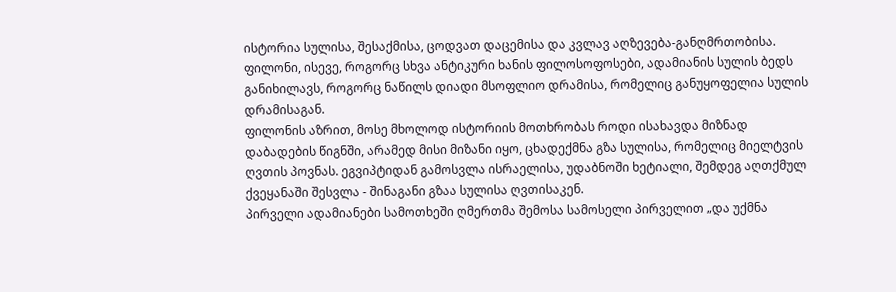ისტორია სულისა, შესაქმისა, ცოდვათ დაცემისა და კვლავ აღზევება-განღმრთობისა. ფილონი, ისევე, როგორც სხვა ანტიკური ხანის ფილოსოფოსები, ადამიანის სულის ბედს განიხილავს, როგორც ნაწილს დიადი მსოფლიო დრამისა, რომელიც განუყოფელია სულის დრამისაგან.
ფილონის აზრით, მოსე მხოლოდ ისტორიის მოთხრობას როდი ისახავდა მიზნად დაბადების წიგნში, არამედ მისი მიზანი იყო, ცხადექმნა გზა სულისა, რომელიც მიელტვის ღვთის პოვნას. ეგვიპტიდან გამოსვლა ისრაელისა, უდაბნოში ხეტიალი, შემდეგ აღთქმულ ქვეყანაში შესვლა - შინაგანი გზაა სულისა ღვთისაკენ.
პირველი ადამიანები სამოთხეში ღმერთმა შემოსა სამოსელი პირველით „და უქმნა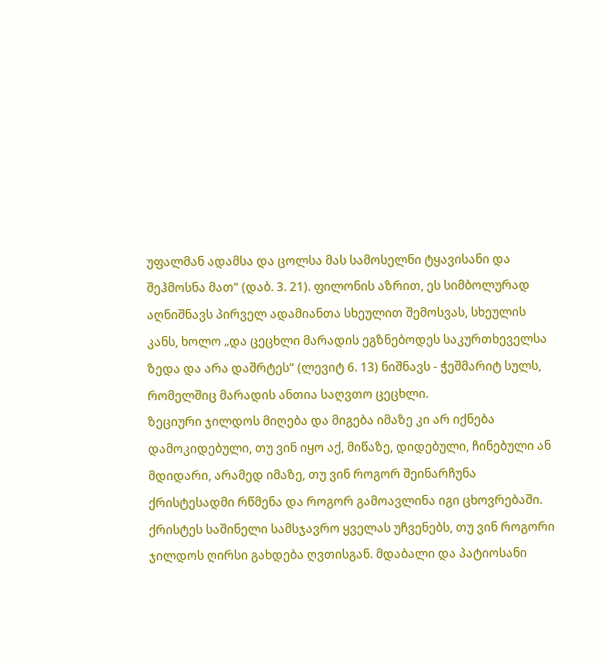უფალმან ადამსა და ცოლსა მას სამოსელნი ტყავისანი და შეჰმოსნა მათ“ (დაბ. 3. 21). ფილონის აზრით, ეს სიმბოლურად აღნიშნავს პირველ ადამიანთა სხეულით შემოსვას, სხეულის კანს, ხოლო „და ცეცხლი მარადის ეგზნებოდეს საკურთხეველსა ზედა და არა დაშრტეს“ (ლევიტ 6. 13) ნიშნავს - ჭეშმარიტ სულს, რომელშიც მარადის ანთია საღვთო ცეცხლი.
ზეციური ჯილდოს მიღება და მიგება იმაზე კი არ იქნება დამოკიდებული, თუ ვინ იყო აქ, მიწაზე, დიდებული, ჩინებული ან მდიდარი, არამედ იმაზე, თუ ვინ როგორ შეინარჩუნა ქრისტესადმი რწმენა და როგორ გამოავლინა იგი ცხოვრებაში. ქრისტეს საშინელი სამსჯავრო ყველას უჩვენებს, თუ ვინ როგორი ჯილდოს ღირსი გახდება ღვთისგან. მდაბალი და პატიოსანი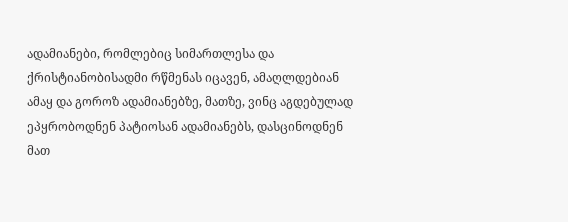ადამიანები, რომლებიც სიმართლესა და ქრისტიანობისადმი რწმენას იცავენ, ამაღლდებიან ამაყ და გოროზ ადამიანებზე, მათზე, ვინც აგდებულად ეპყრობოდნენ პატიოსან ადამიანებს, დასცინოდნენ მათ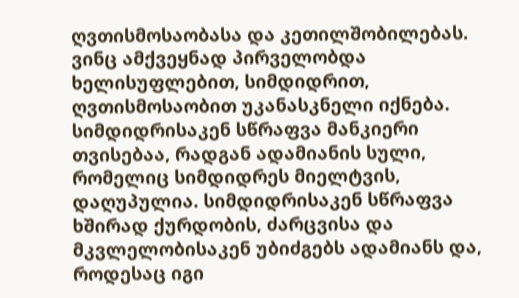ღვთისმოსაობასა და კეთილშობილებას. ვინც ამქვეყნად პირველობდა ხელისუფლებით, სიმდიდრით, ღვთისმოსაობით უკანასკნელი იქნება. სიმდიდრისაკენ სწრაფვა მანკიერი თვისებაა, რადგან ადამიანის სული, რომელიც სიმდიდრეს მიელტვის, დაღუპულია. სიმდიდრისაკენ სწრაფვა ხშირად ქურდობის, ძარცვისა და მკვლელობისაკენ უბიძგებს ადამიანს და, როდესაც იგი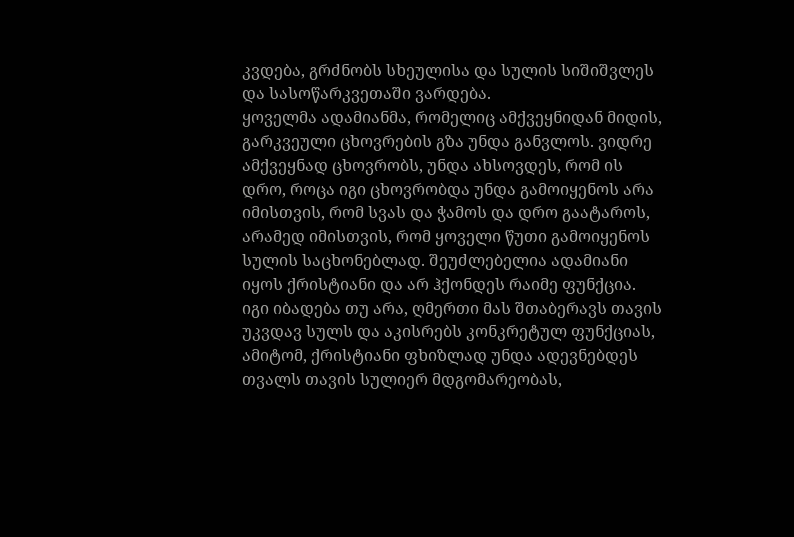კვდება, გრძნობს სხეულისა და სულის სიშიშვლეს და სასოწარკვეთაში ვარდება.
ყოველმა ადამიანმა, რომელიც ამქვეყნიდან მიდის, გარკვეული ცხოვრების გზა უნდა განვლოს. ვიდრე ამქვეყნად ცხოვრობს, უნდა ახსოვდეს, რომ ის დრო, როცა იგი ცხოვრობდა უნდა გამოიყენოს არა იმისთვის, რომ სვას და ჭამოს და დრო გაატაროს, არამედ იმისთვის, რომ ყოველი წუთი გამოიყენოს სულის საცხონებლად. შეუძლებელია ადამიანი იყოს ქრისტიანი და არ ჰქონდეს რაიმე ფუნქცია. იგი იბადება თუ არა, ღმერთი მას შთაბერავს თავის უკვდავ სულს და აკისრებს კონკრეტულ ფუნქციას, ამიტომ, ქრისტიანი ფხიზლად უნდა ადევნებდეს თვალს თავის სულიერ მდგომარეობას,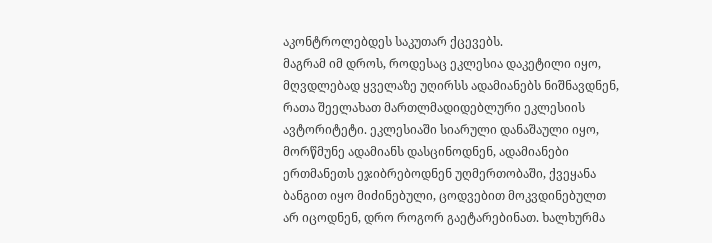აკონტროლებდეს საკუთარ ქცევებს.
მაგრამ იმ დროს, როდესაც ეკლესია დაკეტილი იყო, მღვდლებად ყველაზე უღირსს ადამიანებს ნიშნავდნენ, რათა შეელახათ მართლმადიდებლური ეკლესიის ავტორიტეტი. ეკლესიაში სიარული დანაშაული იყო, მორწმუნე ადამიანს დასცინოდნენ, ადამიანები ერთმანეთს ეჯიბრებოდნენ უღმერთობაში, ქვეყანა ბანგით იყო მიძინებული, ცოდვებით მოკვდინებულთ არ იცოდნენ, დრო როგორ გაეტარებინათ. ხალხურმა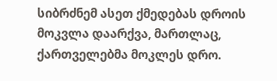სიბრძნემ ასეთ ქმედებას დროის მოკვლა დაარქვა, მართლაც, ქართველებმა მოკლეს დრო.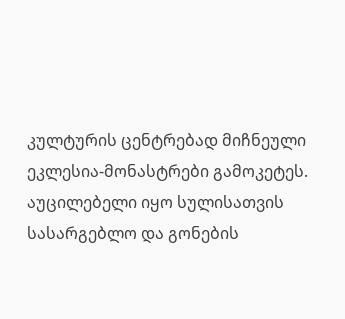კულტურის ცენტრებად მიჩნეული ეკლესია-მონასტრები გამოკეტეს. აუცილებელი იყო სულისათვის სასარგებლო და გონების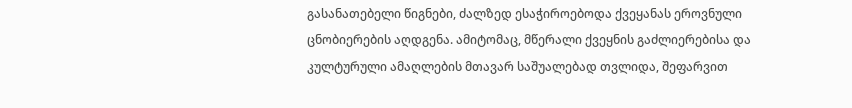გასანათებელი წიგნები, ძალზედ ესაჭიროებოდა ქვეყანას ეროვნული ცნობიერების აღდგენა. ამიტომაც, მწერალი ქვეყნის გაძლიერებისა და კულტურული ამაღლების მთავარ საშუალებად თვლიდა, შეფარვით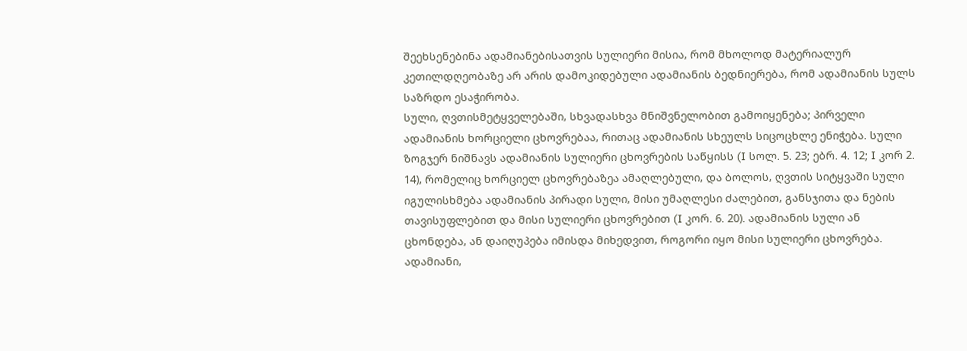შეეხსენებინა ადამიანებისათვის სულიერი მისია, რომ მხოლოდ მატერიალურ კეთილდღეობაზე არ არის დამოკიდებული ადამიანის ბედნიერება, რომ ადამიანის სულს საზრდო ესაჭირობა.
სული, ღვთისმეტყველებაში, სხვადასხვა მნიშვნელობით გამოიყენება; პირველი ადამიანის ხორციელი ცხოვრებაა, რითაც ადამიანის სხეულს სიცოცხლე ენიჭება. სული ზოგჯერ ნიშნავს ადამიანის სულიერი ცხოვრების საწყისს (I სოლ. 5. 23; ებრ. 4. 12; I კორ 2. 14), რომელიც ხორციელ ცხოვრებაზეა ამაღლებული, და ბოლოს, ღვთის სიტყვაში სული იგულისხმება ადამიანის პირადი სული, მისი უმაღლესი ძალებით, განსჯითა და ნების თავისუფლებით და მისი სულიერი ცხოვრებით (I კორ. 6. 20). ადამიანის სული ან ცხონდება, ან დაიღუპება იმისდა მიხედვით, როგორი იყო მისი სულიერი ცხოვრება.
ადამიანი,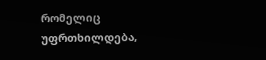რომელიც უფრთხილდება,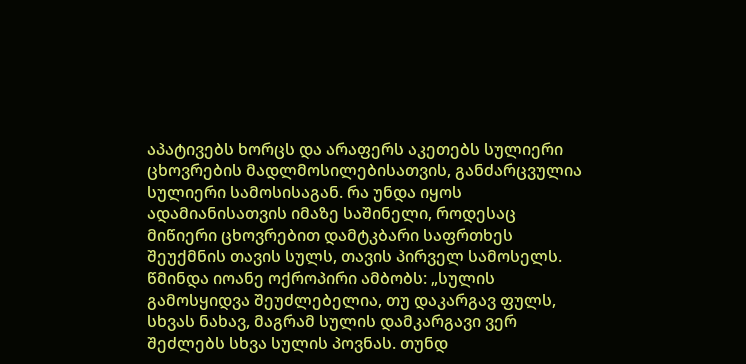აპატივებს ხორცს და არაფერს აკეთებს სულიერი ცხოვრების მადლმოსილებისათვის, განძარცვულია სულიერი სამოსისაგან. რა უნდა იყოს ადამიანისათვის იმაზე საშინელი, როდესაც მიწიერი ცხოვრებით დამტკბარი საფრთხეს შეუქმნის თავის სულს, თავის პირველ სამოსელს.
წმინდა იოანე ოქროპირი ამბობს: „სულის გამოსყიდვა შეუძლებელია, თუ დაკარგავ ფულს, სხვას ნახავ, მაგრამ სულის დამკარგავი ვერ შეძლებს სხვა სულის პოვნას. თუნდ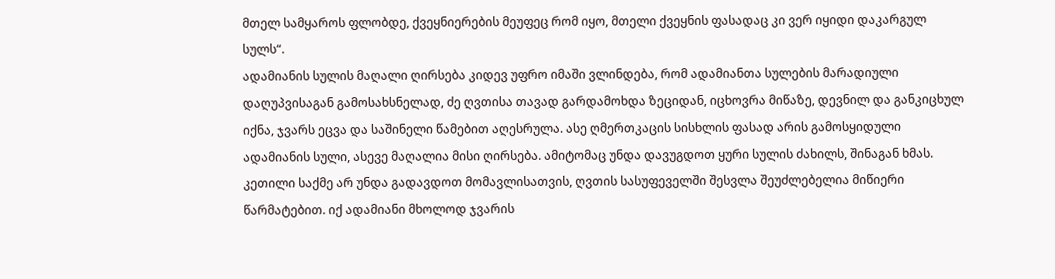მთელ სამყაროს ფლობდე, ქვეყნიერების მეუფეც რომ იყო, მთელი ქვეყნის ფასადაც კი ვერ იყიდი დაკარგულ სულს“.
ადამიანის სულის მაღალი ღირსება კიდევ უფრო იმაში ვლინდება, რომ ადამიანთა სულების მარადიული დაღუპვისაგან გამოსახსნელად, ძე ღვთისა თავად გარდამოხდა ზეციდან, იცხოვრა მიწაზე, დევნილ და განკიცხულ იქნა, ჯვარს ეცვა და საშინელი წამებით აღესრულა. ასე ღმერთკაცის სისხლის ფასად არის გამოსყიდული ადამიანის სული, ასევე მაღალია მისი ღირსება. ამიტომაც უნდა დავუგდოთ ყური სულის ძახილს, შინაგან ხმას. კეთილი საქმე არ უნდა გადავდოთ მომავლისათვის, ღვთის სასუფეველში შესვლა შეუძლებელია მიწიერი წარმატებით. იქ ადამიანი მხოლოდ ჯვარის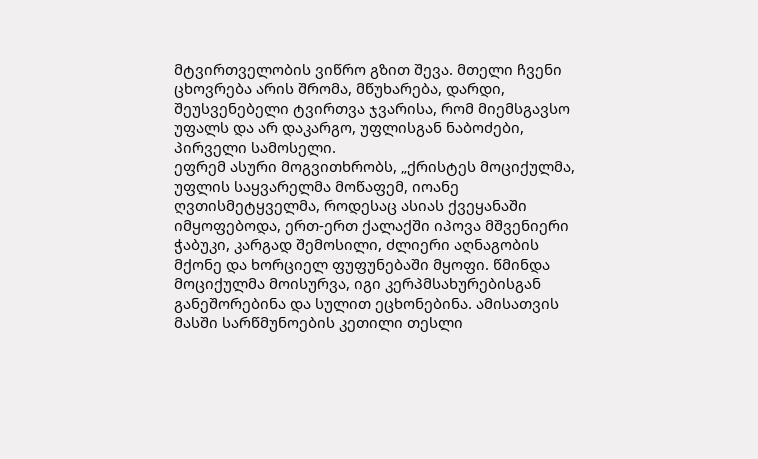მტვირთველობის ვიწრო გზით შევა. მთელი ჩვენი ცხოვრება არის შრომა, მწუხარება, დარდი, შეუსვენებელი ტვირთვა ჯვარისა, რომ მიემსგავსო უფალს და არ დაკარგო, უფლისგან ნაბოძები, პირველი სამოსელი.
ეფრემ ასური მოგვითხრობს, „ქრისტეს მოციქულმა, უფლის საყვარელმა მოწაფემ, იოანე ღვთისმეტყველმა, როდესაც ასიას ქვეყანაში იმყოფებოდა, ერთ-ერთ ქალაქში იპოვა მშვენიერი ჭაბუკი, კარგად შემოსილი, ძლიერი აღნაგობის მქონე და ხორციელ ფუფუნებაში მყოფი. წმინდა მოციქულმა მოისურვა, იგი კერპმსახურებისგან განეშორებინა და სულით ეცხონებინა. ამისათვის მასში სარწმუნოების კეთილი თესლი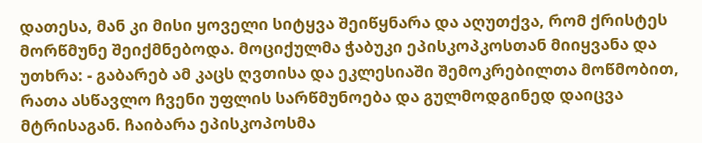დათესა, მან კი მისი ყოველი სიტყვა შეიწყნარა და აღუთქვა, რომ ქრისტეს მორწმუნე შეიქმნებოდა. მოციქულმა ჭაბუკი ეპისკოპკოსთან მიიყვანა და უთხრა: - გაბარებ ამ კაცს ღვთისა და ეკლესიაში შემოკრებილთა მოწმობით, რათა ასწავლო ჩვენი უფლის სარწმუნოება და გულმოდგინედ დაიცვა მტრისაგან. ჩაიბარა ეპისკოპოსმა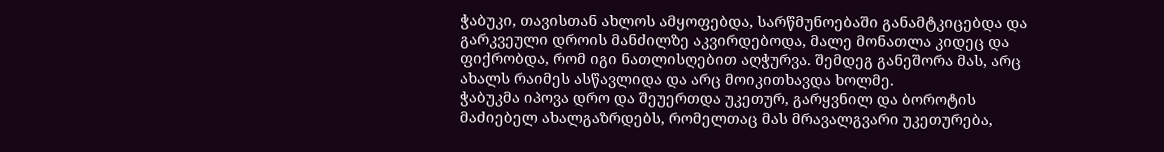ჭაბუკი, თავისთან ახლოს ამყოფებდა, სარწმუნოებაში განამტკიცებდა და გარკვეული დროის მანძილზე აკვირდებოდა, მალე მონათლა კიდეც და ფიქრობდა, რომ იგი ნათლისღებით აღჭურვა. შემდეგ განეშორა მას, არც ახალს რაიმეს ასწავლიდა და არც მოიკითხავდა ხოლმე.
ჭაბუკმა იპოვა დრო და შეუერთდა უკეთურ, გარყვნილ და ბოროტის მაძიებელ ახალგაზრდებს, რომელთაც მას მრავალგვარი უკეთურება,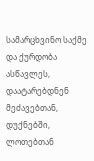სამარცხვინო საქმე და ქურდობა ასწავლეს, დაატარებდნენ მეძავებთან, დუქნებში, ლოთებთან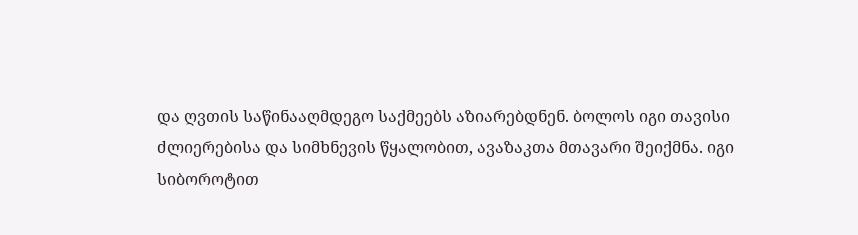და ღვთის საწინააღმდეგო საქმეებს აზიარებდნენ. ბოლოს იგი თავისი ძლიერებისა და სიმხნევის წყალობით, ავაზაკთა მთავარი შეიქმნა. იგი სიბოროტით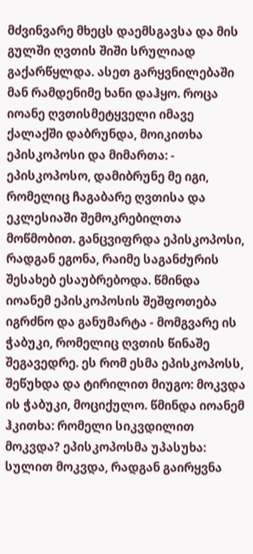მძვინვარე მხეცს დაემსგავსა და მის გულში ღვთის შიში სრულიად გაქარწყლდა. ასეთ გარყვნილებაში მან რამდენიმე ხანი დაჰყო. როცა იოანე ღვთისმეტყველი იმავე ქალაქში დაბრუნდა, მოიკითხა ეპისკოპოსი და მიმართა: - ეპისკოპოსო, დამიბრუნე მე იგი, რომელიც ჩაგაბარე ღვთისა და ეკლესიაში შემოკრებილთა მოწმობით. განცვიფრდა ეპისკოპოსი, რადგან ეგონა, რაიმე საგანძურის შესახებ ესაუბრებოდა. წმინდა იოანემ ეპისკოპოსის შეშფოთება იგრძნო და განუმარტა - მომგვარე ის ჭაბუკი, რომელიც ღვთის წინაშე შეგავედრე. ეს რომ ესმა ეპისკოპოსს, შეწუხდა და ტირილით მიუგო: მოკვდა ის ჭაბუკი, მოციქულო. წმინდა იოანემ ჰკითხა: რომელი სიკვდილით მოკვდა? ეპისკოპოსმა უპასუხა: სულით მოკვდა, რადგან გაირყვნა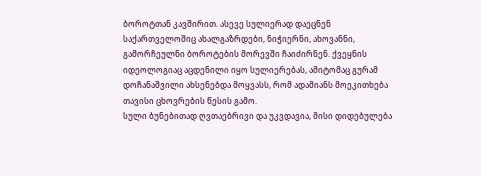ბოროტთან კავშირით. ასევე სულიერად დაეცნენ საქართველოშიც ახალგაზრდები, ნიჭიერნი, ახოვანნი, გამორჩეულნი ბოროტების მორევში ჩაიძირნენ. ქვეყნის იდეოლოგიაც აცდენილი იყო სულიერებას, ამიტომაც გურამ დოჩანაშვილი ახსენებდა მოყვასს, რომ ადამიანს მოეკითხება თავისი ცხოვრების წესის გამო.
სული ბუნებითად ღვთაებრივი და უკვდავია, მისი დიდებულება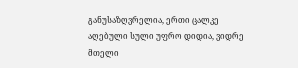განუსაზღვრელია, ერთი ცალკე აღებული სული უფრო დიდია, ვიდრე მთელი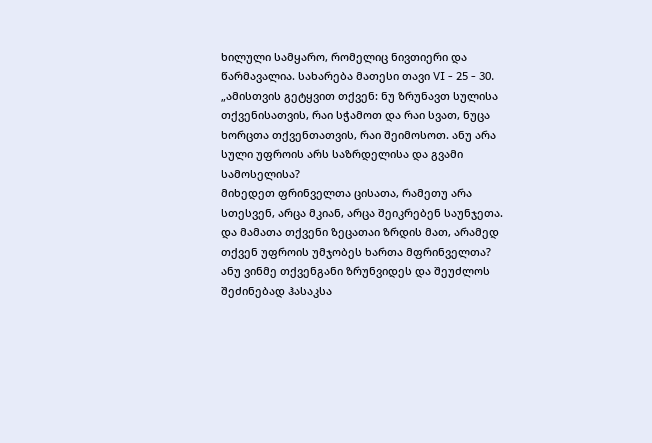ხილული სამყარო, რომელიც ნივთიერი და წარმავალია. სახარება მათესი თავი VI - 25 - 30. „ამისთვის გეტყვით თქვენ: ნუ ზრუნავთ სულისა თქვენისათვის, რაი სჭამოთ და რაი სვათ, ნუცა ხორცთა თქვენთათვის, რაი შეიმოსოთ. ანუ არა სული უფროის არს საზრდელისა და გვამი სამოსელისა?
მიხედეთ ფრინველთა ცისათა, რამეთუ არა სთესვენ, არცა მკიან, არცა შეიკრებენ საუნჯეთა. და მამათა თქვენი ზეცათაი ზრდის მათ, არამედ თქვენ უფროის უმჯობეს ხართა მფრინველთა?
ანუ ვინმე თქვენგანი ზრუნვიდეს და შეუძლოს შეძინებად ჰასაკსა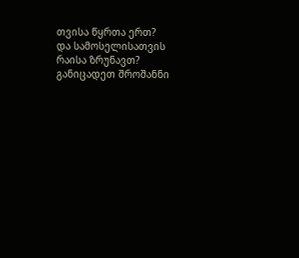თვისა წყრთა ერთ?
და სამოსელისათვის რაისა ზრუნავთ? განიცადეთ შროშანნი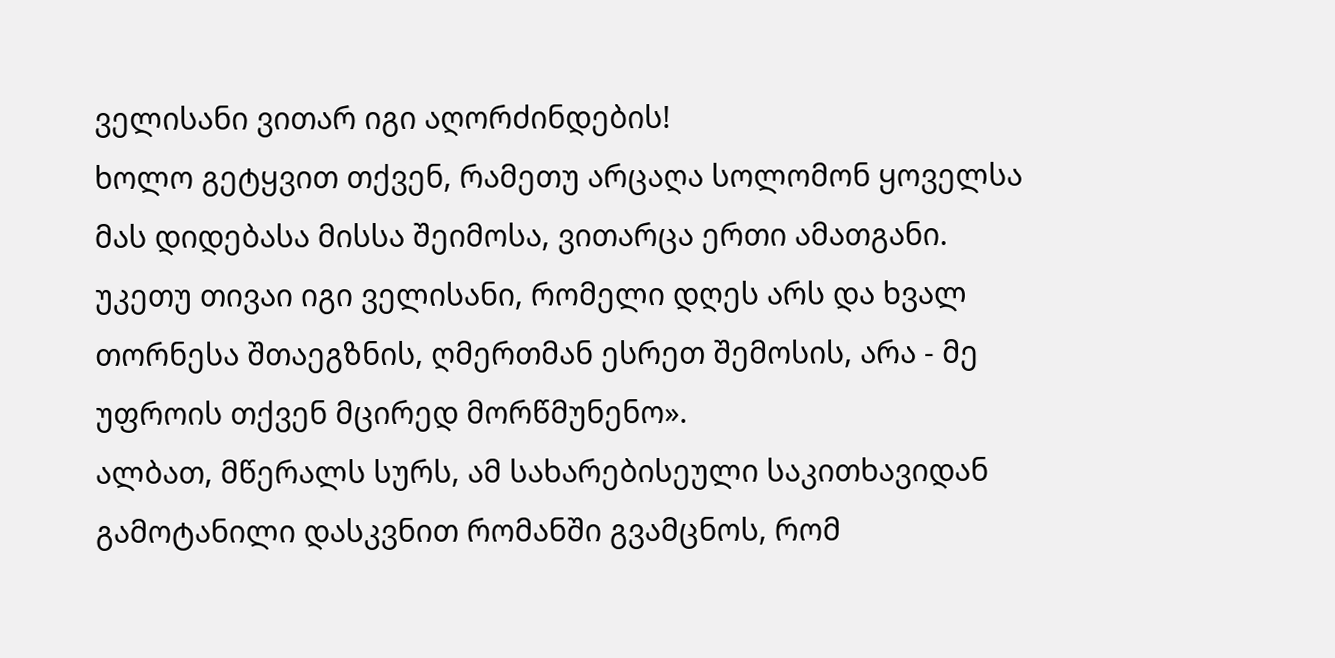ველისანი ვითარ იგი აღორძინდების!
ხოლო გეტყვით თქვენ, რამეთუ არცაღა სოლომონ ყოველსა მას დიდებასა მისსა შეიმოსა, ვითარცა ერთი ამათგანი.
უკეთუ თივაი იგი ველისანი, რომელი დღეს არს და ხვალ თორნესა შთაეგზნის, ღმერთმან ესრეთ შემოსის, არა - მე უფროის თქვენ მცირედ მორწმუნენო».
ალბათ, მწერალს სურს, ამ სახარებისეული საკითხავიდან გამოტანილი დასკვნით რომანში გვამცნოს, რომ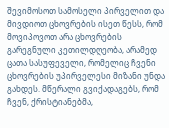შევიმოსოთ სამოსელი პირველით და მივდიოთ ცხოვრების ისეთ წესს, რომ მოვიპოვოთ არა ცხოვრების გარეგნული კეთილდღეობა, არამედ ცათა სასუფეველი, რომელიც ჩვენი ცხოვრების უპირველესი მიზანი უნდა გახდეს. მწერალი გვიქადაგებს, რომ ჩვენ, ქრისტიანებმა,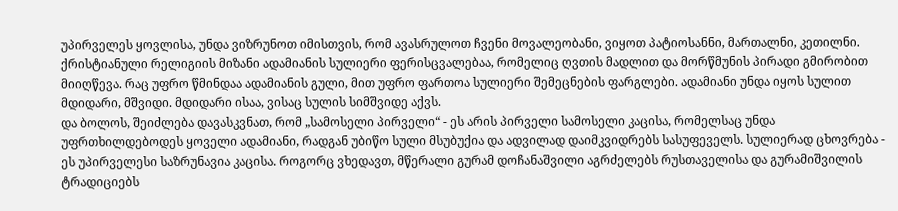უპირველეს ყოვლისა, უნდა ვიზრუნოთ იმისთვის, რომ ავასრულოთ ჩვენი მოვალეობანი, ვიყოთ პატიოსანნი, მართალნი, კეთილნი.
ქრისტიანული რელიგიის მიზანი ადამიანის სულიერი ფერისცვალებაა, რომელიც ღვთის მადლით და მორწმუნის პირადი გმირობით მიიღწევა. რაც უფრო წმინდაა ადამიანის გული, მით უფრო ფართოა სულიერი შემეცნების ფარგლები. ადამიანი უნდა იყოს სულით მდიდარი, მშვიდი. მდიდარი ისაა, ვისაც სულის სიმშვიდე აქვს.
და ბოლოს, შეიძლება დავასკვნათ, რომ „სამოსელი პირველი“ - ეს არის პირველი სამოსელი კაცისა, რომელსაც უნდა უფრთხილდებოდეს ყოველი ადამიანი, რადგან უბიწო სული მსუბუქია და ადვილად დაიმკვიდრებს სასუფეველს. სულიერად ცხოვრება - ეს უპირველესი საზრუნავია კაცისა. როგორც ვხედავთ, მწერალი გურამ დოჩანაშვილი აგრძელებს რუსთაველისა და გურამიშვილის ტრადიციებს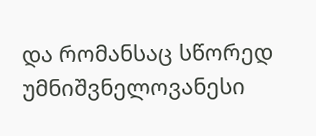და რომანსაც სწორედ უმნიშვნელოვანესი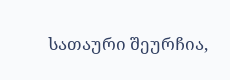სათაური შეურჩია,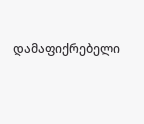დამაფიქრებელი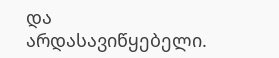და არდასავიწყებელი.